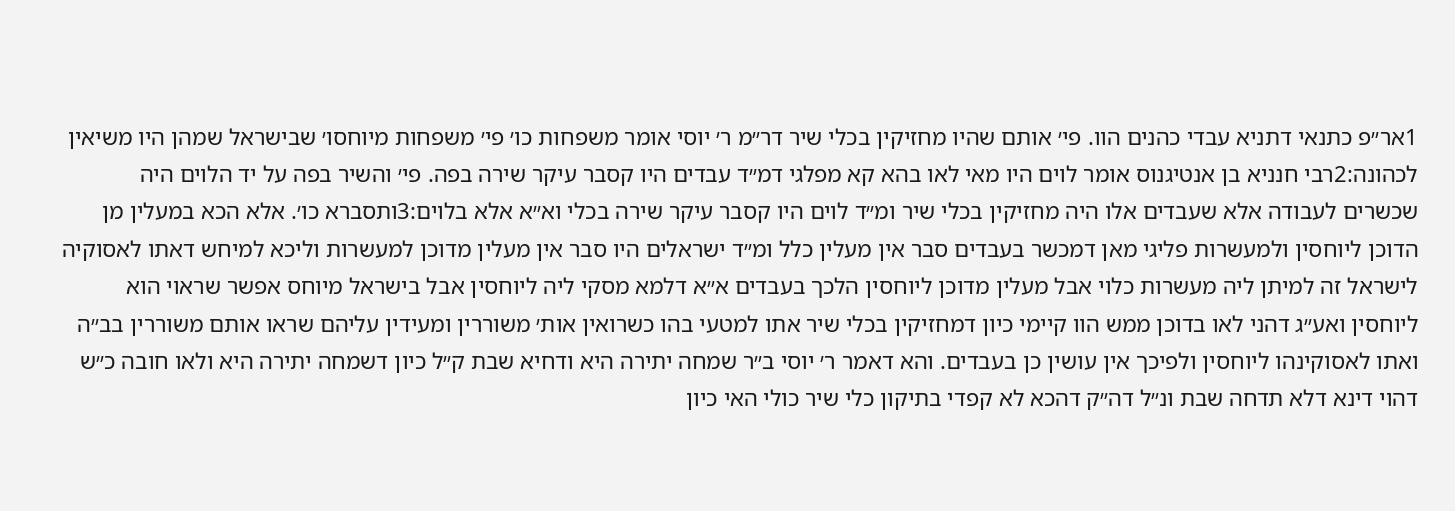1אר״פ כתנאי דתניא עבדי כהנים הוו. פי׳ אותם שהיו מחזיקין בכלי שיר דר״מ ר׳ יוסי אומר משפחות כו׳ פי׳ משפחות מיוחסו׳ שבישראל שמהן היו משיאין לכהונה:2רבי חנניא בן אנטיגנוס אומר לוים היו מאי לאו בהא קא מפלגי דמ״ד עבדים היו קסבר עיקר שירה בפה. פי׳ והשיר בפה על יד הלוים היה שכשרים לעבודה אלא שעבדים אלו היה מחזיקין בכלי שיר ומ״ד לוים היו קסבר עיקר שירה בכלי וא״א אלא בלוים:3ותסברא כו׳. אלא הכא במעלין מן הדוכן ליוחסין ולמעשרות פליגי מאן דמכשר בעבדים סבר אין מעלין כלל ומ״ד ישראלים היו סבר אין מעלין מדוכן למעשרות וליכא למיחש דאתו לאסוקיה לישראל זה למיתן ליה מעשרות כלוי אבל מעלין מדוכן ליוחסין הלכך בעבדים א״א דלמא מסקי ליה ליוחסין אבל בישראל מיוחס אפשר שראוי הוא ליוחסין ואע״ג דהני לאו בדוכן ממש הוו קיימי כיון דמחזיקין בכלי שיר אתו למטעי בהו כשרואין אות׳ משוררין ומעידין עליהם שראו אותם משוררין בב״ה ואתו לאסוקינהו ליוחסין ולפיכך אין עושין כן בעבדים. והא דאמר ר׳ יוסי ב״ר שמחה יתירה היא ודחיא שבת ק״ל כיון דשמחה יתירה היא ולאו חובה כ״ש דהוי דינא דלא תדחה שבת ונ״ל דה״ק דהכא לא קפדי בתיקון כלי שיר כולי האי כיון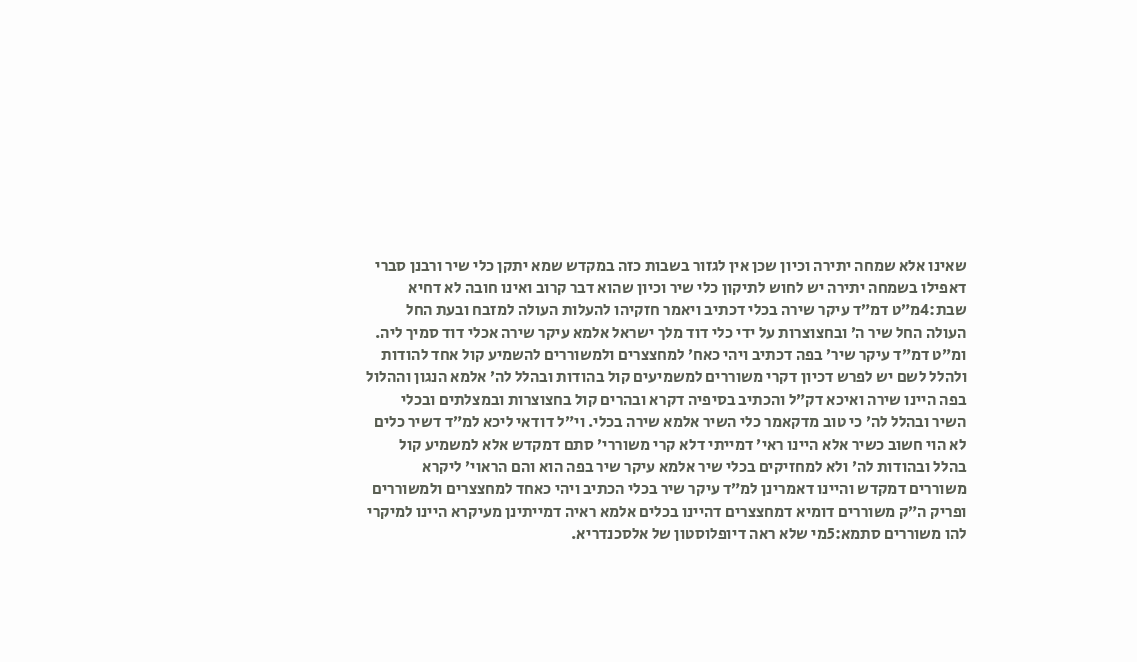שאינו אלא שמחה יתירה וכיון שכן אין לגזור בשבות כזה במקדש שמא יתקן כלי שיר ורבנן סברי דאפילו בשמחה יתירה יש לחוש לתיקון כלי שיר וכיון שהוא דבר קרוב ואינו חובה לא דחיא שבת:4מ״ט דמ״ד עיקר שירה בכלי דכתיב ויאמר חזקיהו להעלות העולה למזבח ובעת החל העולה החל שיר ה׳ ובחצוצרות על ידי כלי דוד מלך ישראל אלמא עיקר שירה אכלי דוד סמיך ליה. ומ״ט דמ״ד עיקר שיר׳ בפה דכתיב ויהי כאח׳ למחצצרים ולמשוררים להשמיע קול אחד להודות ולהלל לשם יש לפרש דכיון דקרי משוררים למשמיעים קול בהודות ובהלל לה׳ אלמא הנגון וההלול בפה היינו שירה ואיכא דק״ל והכתיב בסיפיה דקרא ובהרים קול בחצוצרות ובמצלתים ובכלי השיר ובהלל לה׳ כי טוב מדקאמר כלי השיר אלמא שירה בכלי. וי״ל דודאי ליכא למ״ד דשיר כלים לא הוי חשוב כשיר אלא היינו ראי׳ דמייתי דלא קרי משוררי׳ סתם דמקדש אלא למשמיע קול בהלל ובהודות לה׳ ולא למחזיקים בכלי שיר אלמא עיקר שיר בפה הוא והם הראוי׳ ליקרא משוררים דמקדש והיינו דאמרינן למ״ד עיקר שיר בכלי הכתיב ויהי כאחד למחצצרים ולמשוררים ופריק ה״ק משוררים דומיא דמחצצרים דהיינו בכלים אלמא ראיה דמייתינן מעיקרא היינו למיקרי להו משוררים סתמא:5מי שלא ראה דיופלוסטון של אלסכנדריא.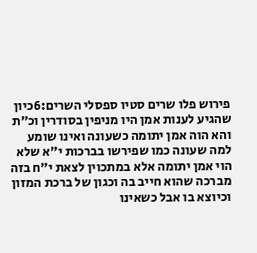פירוש פלו שרים סטיו ספסלי השרים:6כיון שהגיע לענות אמן היו מניפין בסודרין וכ״ת והא הוה אמן יתומה כשעונה ואינו שומע למה שעונה כמו שפירשו בברכות י״א שלא הוי אמן יתומה אלא במתכוין לצאת י״ח בזה מברכה שהוא חייב בה וכגון של ברכת המזון וכיוצא בו אבל כשאינו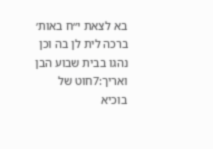בא לצאת י״ח באות׳ ברכה לית לן בה וכן נהגו בבית שבוע הבן ואריך:7חוט של בוכיא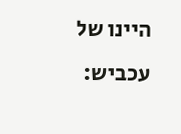היינו של עכביש: